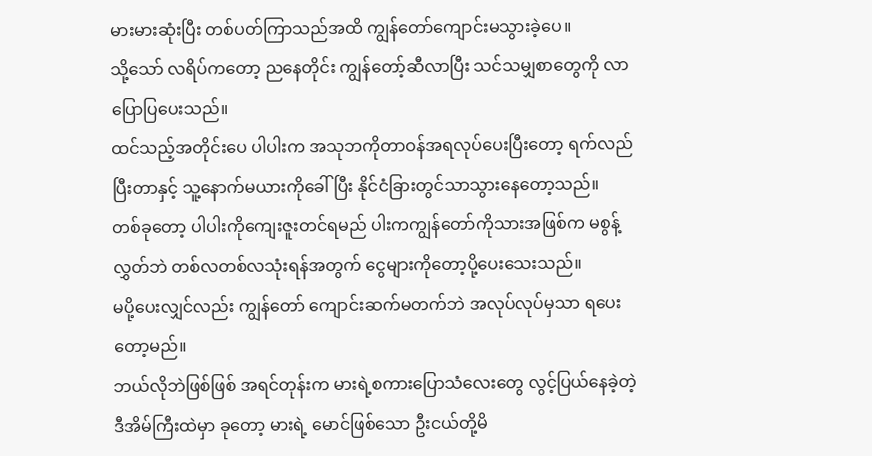မားမားဆုံးပြီး တစ်ပတ်ကြာသည်အထိ ကျွန်တော်ကျောင်းမသွားခဲ့ပေ။
သို့သော် လရိပ်ကတော့ ညနေတိုင်း ကျွန်တော့်ဆီလာပြီး သင်သမျှစာတွေကို လာပြောပြပေးသည်။
ထင်သည့်အတိုင်းပေ ပါပါးက အသုဘကိုတာဝန်အရလုပ်ပေးပြီးတော့ ရက်လည်ပြီးတာနှင့် သူ့နောက်မယားကိုခေါ်ပြီး နိုင်ငံခြားတွင်သာသွားနေတော့သည်။
တစ်ခုတော့ ပါပါးကိုကျေးဇူးတင်ရမည် ပါးကကျွန်တော်ကိုသားအဖြစ်က မစွန့်လွှတ်ဘဲ တစ်လတစ်လသုံးရန်အတွက် ငွေများကိုတော့ပို့ပေးသေးသည်။
မပို့ပေးလျှင်လည်း ကျွန်တော် ကျောင်းဆက်မတက်ဘဲ အလုပ်လုပ်မှသာ ရပေးတော့မည်။
ဘယ်လိုဘဲဖြစ်ဖြစ် အရင်တုန်းက မားရဲ့စကားပြောသံလေးတွေ လွင့်ပြယ်နေခဲ့တဲ့ ဒီအိမ်ကြီးထဲမှာ ခုတော့ မားရဲ့ မောင်ဖြစ်သော ဦးငယ်တို့မိ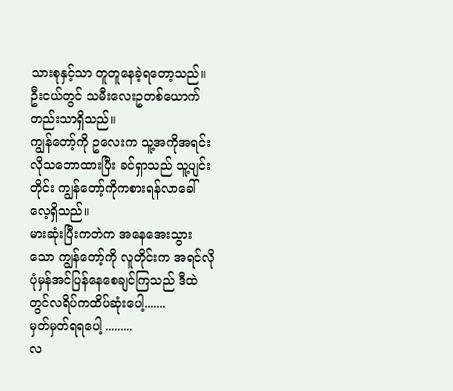သားစုနှင့်သာ တူတူနေခဲ့ရတော့သည်။
ဦးငယ်တွင် သမီးလေးဥတစ်ယောက်တည်းသာရှိသည်။
ကျွန်တော့်ကို ဥလေးက သူ့အကိုအရင်းလိုသဘောထားပြီး ခင်ရှာသည် သူ့ပျင်းတိုင်း ကျွန်တော့်ကိုကစားရန်လာခေါ်လေ့ရှိသည်။
မားဆုံးပြီးကတဲက အနေအေးသွားသော ကျွန်တော့်ကို လူတိုင်းက အရင်လိုပုံမှန်အင်ပြန်နေစေချင်ကြသည် ဒီထဲတွင်လရိပ်ကထိပ်ဆုံးပေါ့.......
မှတ်မှတ်ရရပေါ့ .........
လ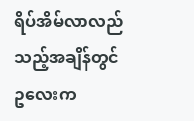ရိပ်အိမ်လာလည်သည့်အချိန်တွင် ဥလေးက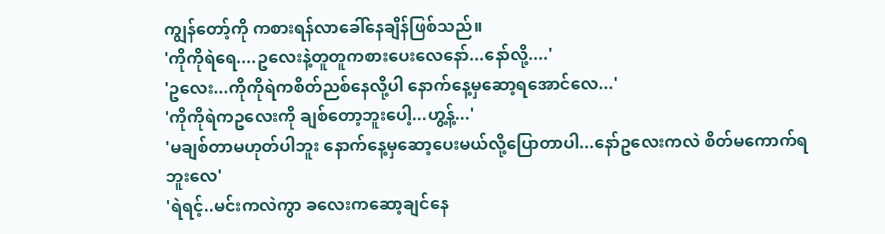ကျွန်တော့်ကို ကစားရန်လာခေါ်နေချိန်ဖြစ်သည်။
'ကိုကိုရဲရေ....ဥလေးနဲ့တူတူကစားပေးလေနော်...နော်လို့....'
'ဥလေး...ကိုကိုရဲကစိတ်ညစ်နေလို့ပါ နောက်နေ့မှဆော့ရအောင်လေ...'
'ကိုကိုရဲကဥလေးကို ချစ်တော့ဘူးပေါ့...ဟွ့န့်...'
'မချစ်တာမဟုတ်ပါဘူး နောက်နေ့မှဆော့ပေးမယ်လို့ပြောတာပါ...နော်ဥလေးကလဲ စိတ်မကောက်ရဘူးလေ'
'ရဲရင့်..မင်းကလဲကွာ ခလေးကဆော့ချင်နေ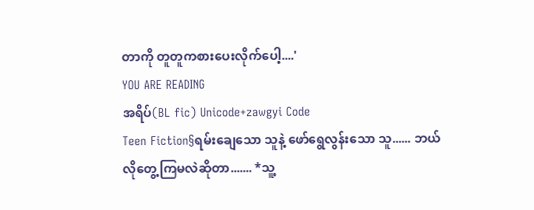တာကို တူတူကစားပေးလိုက်ပေါ့....'
YOU ARE READING
အရိပ်(BL fic) Unicode+zawgyi Code
Teen Fiction§ရမ်းချေသော သူနဲ့ ဖော်ရွေလွန်းသော သူ...... ဘယ်လိုတွေ့ကြမလဲဆိုတာ....... *သူ့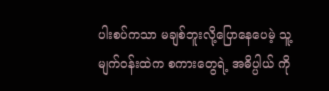ပါးစပ်ကသာ မချစ်ဘူးလို့ပြောနေပေမဲ့ သူ့မျက်ဝန်းထဲက စကားတွေရဲ့ အဓိပ္ပါယ် ကို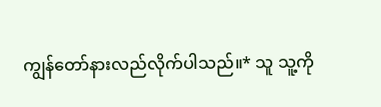ကျွန်တော်နားလည်လိုက်ပါသည်။* သူ သူ့ကို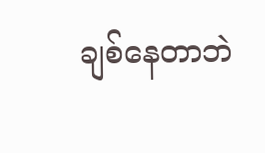ချစ်နေတာဘဲ